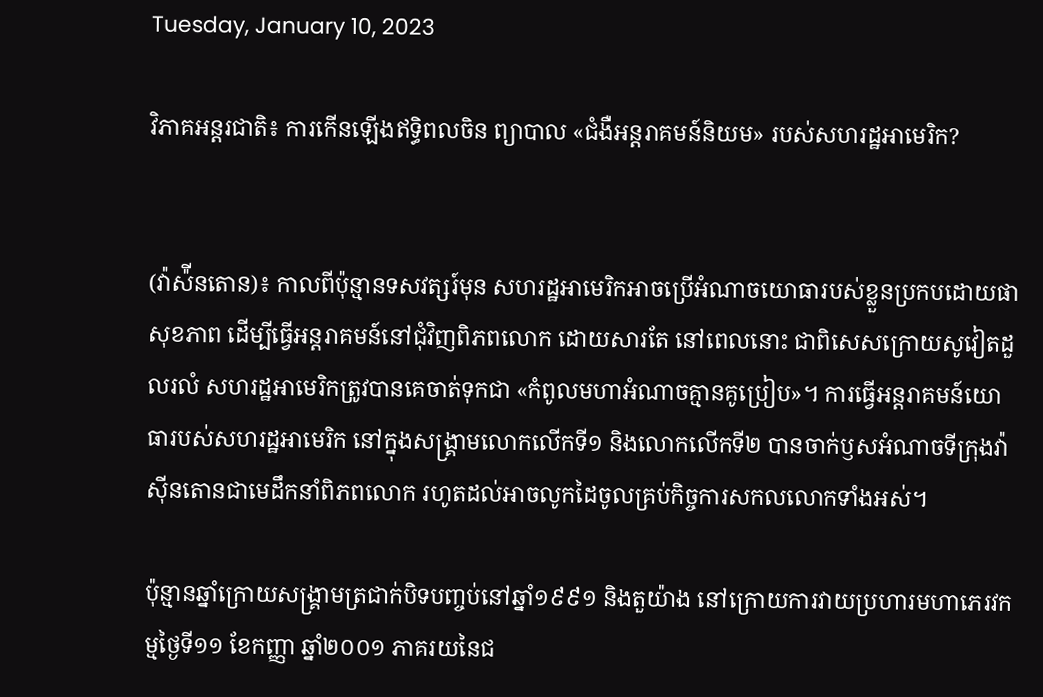Tuesday, January 10, 2023

វិភាគអន្តរជាតិ៖ ការកើនឡើងឥទ្ធិពលចិន ព្យាបាល «ជំងឺអន្តរាគមន៍និយម» របស់សហរដ្ឋអាមេរិក?


(វ៉ាស៉ីនតោន)៖ កាលពីប៉ុន្មានទសវត្សរ៍មុន សហរដ្ឋអាមេរិកអាចប្រើអំណាចយោធារបស់ខ្លួនប្រកបដោយផាសុខភាព ដើម្បីធ្វើអន្តរាគមន៍នៅជុំវិញពិភពលោក ដោយសារតែ នៅពេលនោះ ជាពិសេសក្រោយសូវៀតដួលរលំ សហរដ្ឋអាមេរិកត្រូវបានគេចាត់ទុកជា «កំពូលមហាអំណាចគ្មានគូប្រៀប»។ ការធ្វើអន្តរាគមន៍យោធារបស់សហរដ្ឋអាមេរិក នៅក្នុងសង្រ្គាមលោកលើកទី១ និងលោកលើកទី២ បានចាក់ឫសអំណាចទីក្រុងវ៉ាស៊ីនតោនជាមេដឹកនាំពិភពលោក រហូតដល់អាចលូកដៃចូលគ្រប់កិច្ចការសកលលោកទាំងអស់។

ប៉ុន្មានឆ្នាំក្រោយសង្រ្គាមត្រជាក់បិទបញ្ចប់នៅឆ្នាំ១៩៩១ និងតួយ៉ាង នៅក្រោយការវាយប្រហារមហាភេរវកម្មថ្ងៃទី១១ ខែកញ្ញា ឆ្នាំ២០០១ ភាគរយនៃជ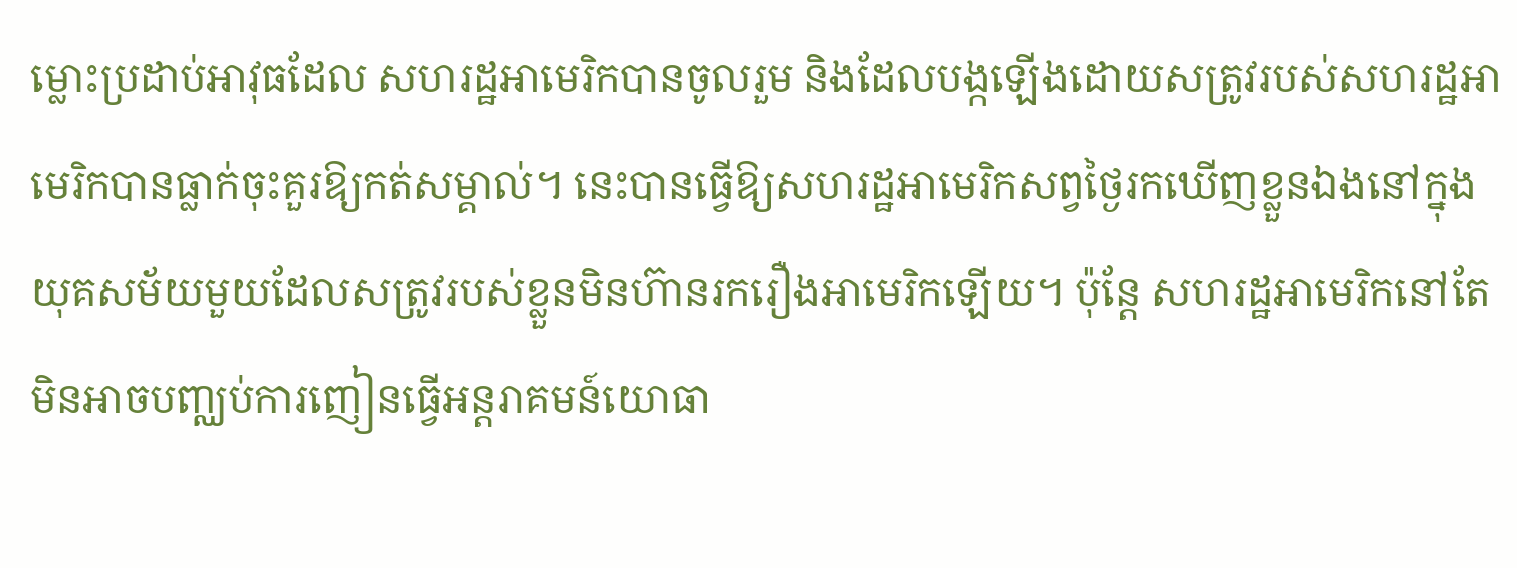ម្លោះប្រដាប់អាវុធដែល សហរដ្ឋអាមេរិកបានចូលរួម និងដែលបង្កឡើងដោយសត្រូវរបស់សហរដ្ឋអាមេរិកបានធ្លាក់ចុះគួរឱ្យកត់សម្គាល់។ នេះបានធ្វើឱ្យសហរដ្ឋអាមេរិកសព្វថ្ងៃរកឃើញខ្លួនឯងនៅក្នុង យុគសម័យមួយដែលសត្រូវរបស់ខ្លួនមិនហ៊ានរករឿងអាមេរិកឡើយ។ ប៉ុន្តែ សហរដ្ឋអាមេរិកនៅតែមិនអាចបញ្ឈប់ការញៀនធ្វើអន្តរាគមន៍យោធា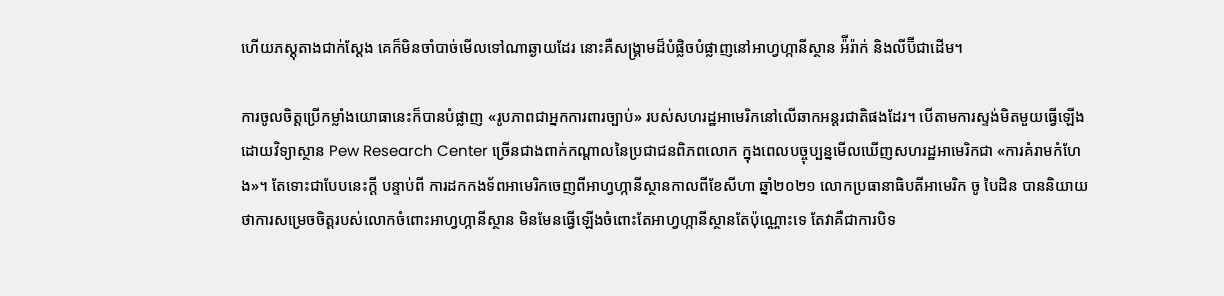ហើយភស្ដុតាងជាក់ស្ដែង គេក៏មិនចាំបាច់មើលទៅណាឆ្ងាយដែរ នោះគឺសង្រ្គាមដ៏បំផ្លិចបំផ្លាញនៅអាហ្វហ្កានីស្ថាន អ៉ីរ៉ាក់ និងលីប៊ីជាដើម។

ការចូលចិត្តប្រើកម្លាំងយោធានេះក៏បានបំផ្លាញ «រូបភាពជាអ្នកការពារច្បាប់» របស់សហរដ្ឋអាមេរិកនៅលើឆាកអន្តរជាតិផងដែរ។ បើតាមការស្ទង់មិតមួយធ្វើឡើងដោយវិទ្យាស្ថាន Pew Research Center ច្រើនជាងពាក់កណ្ដាលនៃប្រជាជនពិភពលោក ក្នុងពេលបច្ចុប្បន្នមើលឃើញសហរដ្ឋអាមេរិកជា «ការគំរាមកំហែង»។ តែទោះជាបែបនេះក្ដី បន្ទាប់ពី ការដកកងទ័ពអាមេរិកចេញពីអាហ្វហ្កានីស្ថានកាលពីខែសីហា ឆ្នាំ២០២១ លោកប្រធានាធិបតីអាមេរិក ចូ បៃដិន បាននិយាយថាការសម្រេចចិត្តរបស់លោកចំពោះអាហ្វហ្កានីស្ថាន មិនមែនធ្វើឡើងចំពោះតែអាហ្វហ្កានីស្ថានតែប៉ុណ្ណោះទេ តែវាគឺជាការបិទ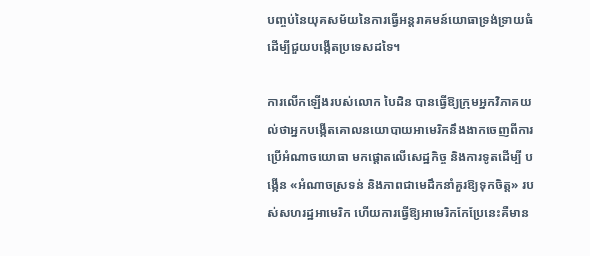បញ្ចប់នៃយុគសម័យនៃការធ្វើអន្តរាគមន៍យោធាទ្រង់ទ្រាយធំ ដើម្បីជួយបង្កើតប្រទេសដទៃ។

ការលើកឡើងរបស់លោក បៃដិន បានធ្វើឱ្យក្រុមអ្នកវិភាគយល់ថាអ្នកបង្កើតគោលនយោបាយអាមេរិកនឹងងាកចេញពីការប្រើអំណាចយោធា មកផ្ដោតលើសេដ្ឋកិច្ច និងការទូតដើម្បី បង្កើន «អំណាចស្រទន់ និងភាពជាមេដឹកនាំគួរឱ្យទុកចិត្ត» របស់សហរដ្ឋអាមេរិក ហើយការធ្វើឱ្យអាមេរិកកែប្រែនេះគឺមាន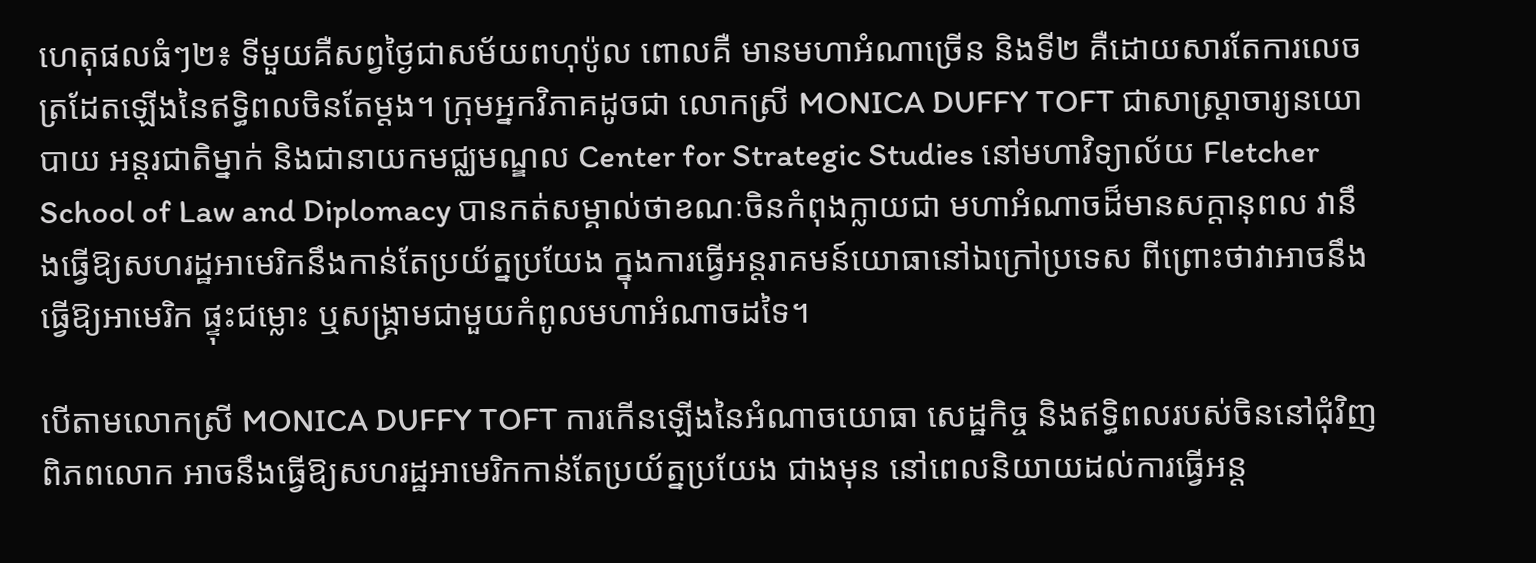ហេតុផលធំៗ២៖ ទីមួយគឺសព្វថ្ងៃជាសម័យពហុប៉ូល ពោលគឺ មានមហាអំណាច្រើន និងទី២ គឺដោយសារតែការលេចត្រដែតឡើងនៃឥទ្ធិពលចិនតែម្ដង។ ក្រុមអ្នកវិភាគដូចជា លោកស្រី MONICA DUFFY TOFT ជាសាស្ត្រាចារ្យនយោបាយ អន្តរជាតិម្នាក់ និងជានាយកមជ្ឈមណ្ឌល Center for Strategic Studies នៅមហាវិទ្យាល័យ Fletcher School of Law and Diplomacy បានកត់សម្គាល់ថាខណៈចិនកំពុងក្លាយជា មហាអំណាចដ៏មានសក្ដានុពល វានឹងធ្វើឱ្យសហរដ្ឋអាមេរិកនឹងកាន់តែប្រយ័ត្នប្រយែង ក្នុងការធ្វើអន្តរាគមន៍យោធានៅឯក្រៅប្រទេស ពីព្រោះថាវាអាចនឹងធ្វើឱ្យអាមេរិក ផ្ទុះជម្លោះ ឬសង្រ្គាមជាមួយកំពូលមហាអំណាចដទៃ។

បើតាមលោកស្រី MONICA DUFFY TOFT ការកើនឡើងនៃអំណាចយោធា សេដ្ឋកិច្ច និងឥទ្ធិពលរបស់ចិននៅជុំវិញពិភពលោក អាចនឹងធ្វើឱ្យសហរដ្ឋអាមេរិកកាន់តែប្រយ័ត្នប្រយែង ជាងមុន នៅពេលនិយាយដល់ការធ្វើអន្ត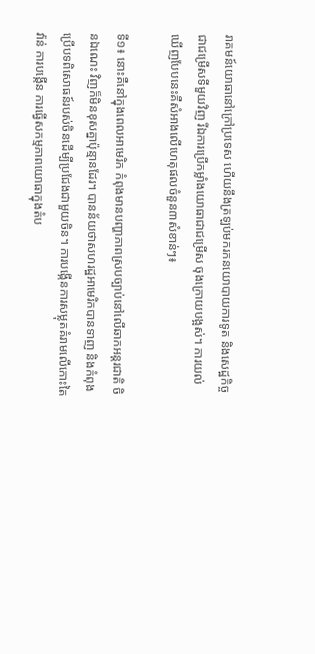រាគមន៍យោធានៅក្រៅប្រទេស ហើយនឹងត្រឡប់មករកនយោបាយការទូត និងសេដ្ឋកិច្ចជាជម្រើសទីមួយវិញ រីឯការប្រើកម្លាំងយោធាជាជម្រើស ចុងក្រោយបង្អស់។ ការយល់ឃើញបែបនេះគឺសំអាងលើហេតុផលចំនួន៣សំខាន់ៗ៖

ទី១៖ នោះគឺនៅក្នុងពេលអាមេរិក កំពុងមានបញ្ហាភាពស្របច្បាប់នៅលើឆាកអន្តរជាតិ ចិនឯណេះ វិញក៏មិនខុសគ្នាប៉ុន្មានដែរ។ បានន័យថាសហរដ្ឋអាមេរិកបានទាញ និងកំពុងប្រើបទពិសោធន៍របស់ចិនដើម្បីប្រជែងជាមួយចិន។ ការបង្កើនការសម្លុតគំរាមលើកោះតៃវ៉ាន់ ការបង្កើន ការធ្វើសកម្មភាពយោធាក្នុងតំប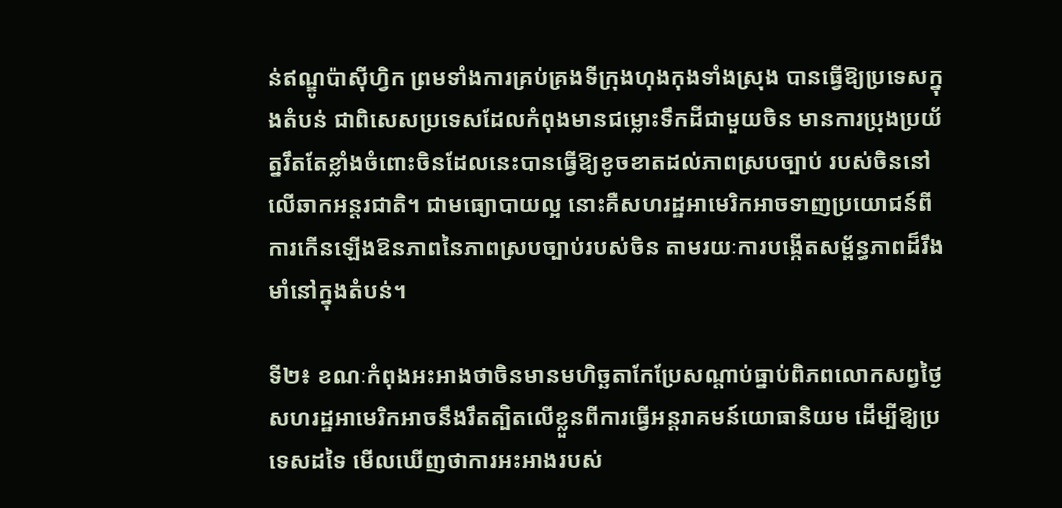ន់ឥណ្ឌូប៉ាស៊ីហ្វិក ព្រមទាំងការគ្រប់គ្រងទីក្រុងហុងកុងទាំងស្រុង បានធ្វើឱ្យប្រទេសក្នុងតំបន់ ជាពិសេសប្រទេសដែលកំពុងមានជម្លោះទឹកដីជាមួយចិន មានការប្រុងប្រយ័ត្នរឹតតែខ្លាំងចំពោះចិនដែលនេះបានធ្វើឱ្យខូចខាតដល់ភាពស្របច្បាប់ របស់ចិននៅលើឆាកអន្តរជាតិ។ ជាមធ្យោបាយល្អ នោះគឺសហរដ្ឋអាមេរិកអាចទាញប្រយោជន៍ពី ការកើនឡើងឱនភាពនៃភាពស្របច្បាប់របស់ចិន តាមរយៈការបង្កើតសម្ព័ន្ធភាពដ៏រឹងមាំនៅក្នុងតំបន់។

ទី២៖ ខណៈកំពុងអះអាងថាចិនមានមហិច្ឆតាកែប្រែសណ្ដាប់ធ្នាប់ពិភពលោកសព្វថ្ងៃ សហរដ្ឋអាមេរិកអាចនឹងរឹតត្បិតលើខ្លួនពីការធ្វើអន្តរាគមន៍យោធានិយម ដើម្បីឱ្យប្រទេសដទៃ មើលឃើញថាការអះអាងរបស់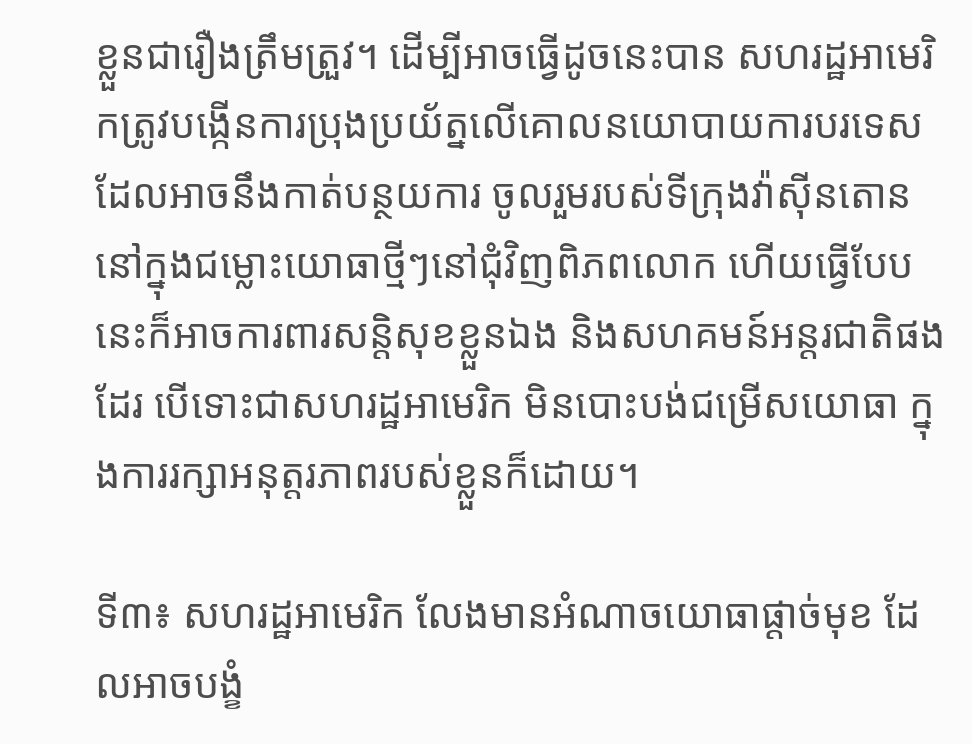ខ្លួនជារឿងត្រឹមត្រួវ។ ដើម្បីអាចធ្វើដូចនេះបាន សហរដ្ឋអាមេរិកត្រូវបង្កើនការប្រុងប្រយ័ត្នលើគោលនយោបាយការបរទេសដែលអាចនឹងកាត់បន្ថយការ ចូលរួមរបស់ទីក្រុងវ៉ាស៊ីនតោននៅក្នុងជម្លោះយោធាថ្មីៗនៅជុំវិញពិភពលោក ហើយធ្វើបែបនេះក៏អាចការពារសន្តិសុខខ្លួនឯង និងសហគមន៍អន្តរជាតិផងដែរ បើទោះជាសហរដ្ឋអាមេរិក មិនបោះបង់ជម្រើសយោធា ក្នុងការរក្សាអនុត្តរភាពរបស់ខ្លួនក៏ដោយ។

ទី៣៖ សហរដ្ឋអាមេរិក លែងមានអំណាចយោធាផ្ដាច់មុខ ដែលអាចបង្ខំ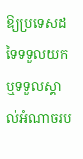ឱ្យប្រទេសដទៃទទួលយក ឬទទួលស្គាល់អំណាចរប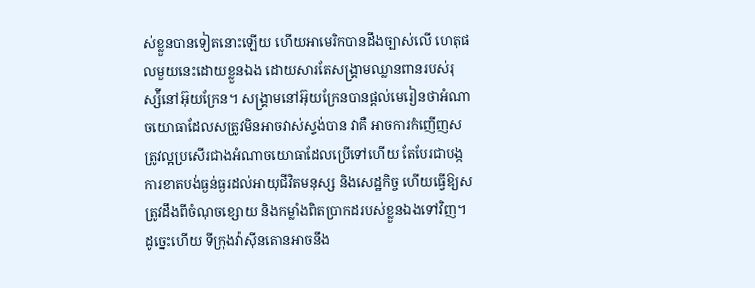ស់ខ្លួនបានទៀតនោះឡើយ ហើយអាមេរិកបានដឹងច្បាស់លើ ហេតុផលមួយនេះដោយខ្លួនឯង ដោយសារតែសង្រ្គាមឈ្លានពានរបស់រុស្ស៉ីនៅអ៊ុយក្រែន។ សង្រ្គាមនៅអ៊ុយក្រែនបានផ្ដល់មេរៀនថាអំណាចយោធាដែលសត្រូវមិនអាចវាស់ស្ទង់បាន វាគឺ អាចការកំញើញសត្រូវល្អប្រសើរជាងអំណាចយោធាដែលប្រើទៅហើយ តែបែរជាបង្កការខាតបង់ធ្ងន់ធ្ងរដល់អាយុជីវិតមនុស្ស និងសេដ្ឋកិច្ច ហើយធ្វើឱ្យសត្រូវដឹងពីចំណុចខ្សោយ និងកម្លាំងពិតប្រាកដរបស់ខ្លួនឯងទៅវិញ។ ដូច្នេះហើយ ទីក្រុងវ៉ាស៊ីនតោនអាចនឹង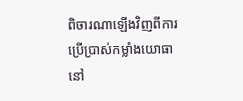ពិចារណាឡើងវិញពីការប្រើប្រាស់កម្លាំងយោធានៅ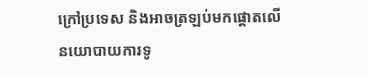ក្រៅប្រទេស និងអាចត្រឡប់មកផ្តោតលើ នយោបាយការទូ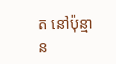ត នៅប៉ុន្មាន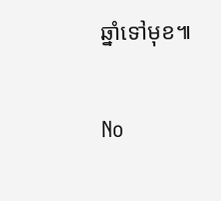ឆ្នាំទៅមុខ៕

No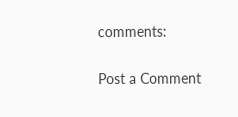comments:

Post a Comment